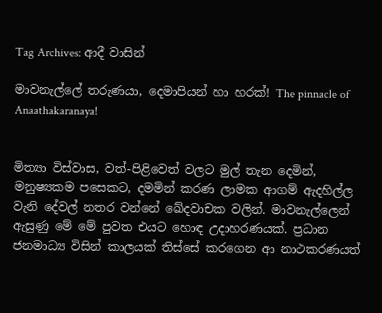Tag Archives: ආදී වාසින්

මාවනැල්ලේ තරුණයා, දෙමාපියන් හා හරක්! The pinnacle of Anaathakaranaya!


මිත්‍යා විස්වාස, වත්-පිළිවෙත් වලට මුල් තැන දෙමින්, මනුෂ්‍යකම පසෙකට, දමමින් කරණ ලාමක ආගම් ඇදහිල්ල වැනි දේවල් නතර වන්නේ ඛේදවාචක වලින්. මාවනැල්ලෙන් ඇසුණු මේ මේ පුවත එයට හොඳ උදාහරණයක්. ප්‍රධාන ජනමාධ්‍ය විසින් කාලයක් තිස්සේ කරගෙන ආ නාථකරණයත්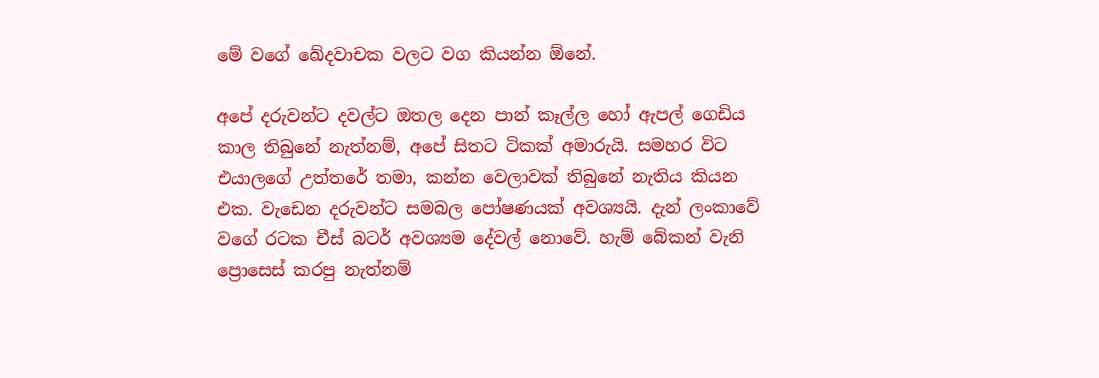මේ වගේ ඛේදවාචක වලට වග කියන්න ඕනේ.

අපේ දරුවන්ට දවල්ට ඔතල දෙන පාන් කෑල්ල හෝ ඇපල් ගෙඩිය කාල තිබුනේ නැත්නම්, අපේ සිතට ටිකක් අමාරුයි. සමහර විට එයාලගේ උත්තරේ තමා, කන්න වෙලාවක් තිබුනේ නැතිය කියන එක. වැඩෙන දරුවන්ට සමබල පෝෂණයක් අවශ්‍යයි. දැන් ලංකාවේ වගේ රටක චීස් බටර් අවශ්‍යම දේවල් නොවේ. හැම් බේකන් වැනි ප්‍රොසෙස් කරපු නැත්නම්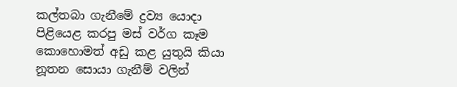කල්තබා ගැනීමේ ද්‍රව්‍ය යොදා පිළියෙළ කරපු මස් වර්ග කෑම කොහොමත් අඩු කළ යුතුයි කියා නූතන සොයා ගැනීම් වලින්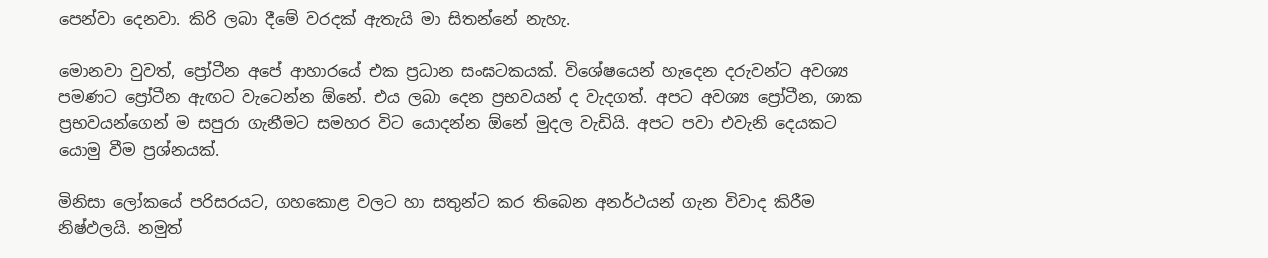පෙන්වා දෙනවා. කිරි ලබා දීමේ වරදක් ඇතැයි මා සිතන්නේ නැහැ.

මොනවා වුවත්, ප්‍රෝටීන අපේ ආහාරයේ එක ප්‍රධාන සංඝටකයක්. විශේෂයෙන් හැදෙන දරුවන්ට අවශ්‍ය පමණට ප්‍රෝටීන ඇඟට වැටෙන්න ඕනේ. එය ලබා දෙන ප්‍රභවයන් ද වැදගත්. අපට අවශ්‍ය ප්‍රෝටීන, ශාක ප්‍රභවයන්ගෙන් ම සපුරා ගැනීමට සමහර විට යොදන්න ඕනේ මුදල වැඩියි. අපට පවා එවැනි දෙයකට යොමු වීම ප්‍රශ්නයක්.

මිනිසා ලෝකයේ පරිසරයට, ගහකොළ වලට හා සතුන්ට කර තිබෙන අනර්ථයන් ගැන විවාද කිරීම නිෂ්ඵලයි. නමුත්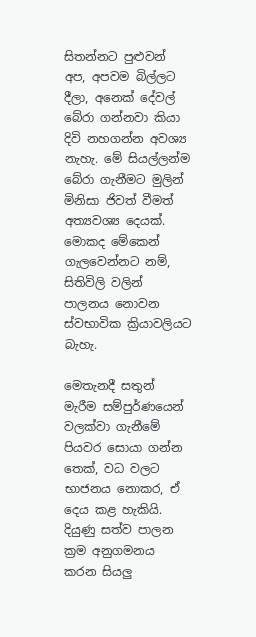සිතන්නට පුළුවන් අප, අපවම බිල්ලට දීලා, අනෙක් දේවල් බේරා ගන්නවා කියා දිවි නහගන්න අවශ්‍ය නැහැ. මේ සියල්ලන්ම බේරා ගැනීමට මුලින් මිනිසා ජිවත් වීමත් අත්‍යවශ්‍ය දෙයක්. මොකද මේකෙන් ගැලවෙන්නට නම්, සිතිවිලි වලින් පාලනය නොවන ස්වභාවික ක්‍රියාවලියට බැහැ.

මෙතැනදී සතුන් මැරීම සම්පුර්ණයෙන් වලක්වා ගැනීමේ පියවර සොයා ගන්න තෙක්, වධ වලට භාජනය නොකර, ඒ දෙය කළ හැකියි. දියුණු සත්ව පාලන ක්‍රම අනුගමනය කරන සියලු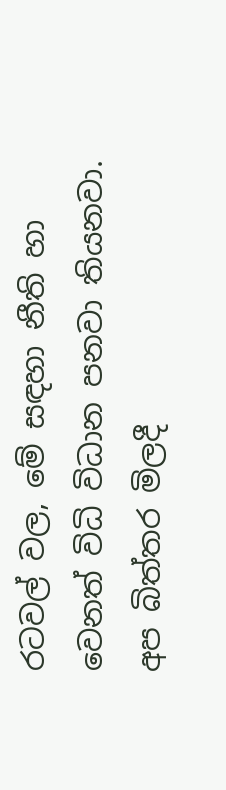රටවල් වල, මේ සඳහා නීති හා වෙනත් විධි විධාන පනවා තියනවා. අප බිත්තර මිලදී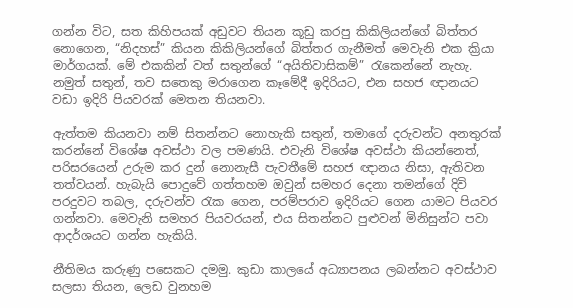ගන්න විට, සත කිහිපයක් අඩුවට තියන කූඩු කරපු කිකිලියන්ගේ බිත්තර නොගෙන, “නිදහස්” කියන කිකිලියන්ගේ බිත්තර ගැනීමත් මෙවැනි එක ක්‍රියා මාර්ගයක්. මේ එකකින් වත් සතුන්ගේ “අයිතිවාසිකම්” රැකෙන්නේ නැහැ. නමුත් සතුන්, තව සතෙකු මරාගෙන කෑමේදී ඉදිරියට, එන සහජ ඥානයට වඩා ඉදිරි පියවරක් මෙතන තියනවා.

ඇත්තම කියනවා නම් සිතන්නට නොහැකි සතුන්, තමාගේ දරුවන්ට අනතුරක් කරන්නේ විශේෂ අවස්ථා වල පමණයි. එවැනි විශේෂ අවස්ථා කියන්නෙත්, පරිසරයෙන් උරුම කර දුන් නොනැසී පැවතීමේ සහජ ඥානය නිසා, ඇතිවන තත්වයන්. හැබැයි පොදුවේ ගත්තහම ඔවුන් සමහර දෙනා තමන්ගේ දිවි පරදුවට තබල, දරුවන්ව රැක ගෙන, පරම්පරාව ඉදිරියට ගෙන යාමට පියවර ගන්නවා. මෙවැනි සමහර පියවරයන්, එය සිතන්නට පුළුවන් මිනිසුන්ට පවා ආදර්ශයට ගන්න හැකියි.

නීතිමය කරුණු පසෙකට දමමු. කුඩා කාලයේ අධ්‍යාපනය ලබන්නට අවස්ථාව සලසා තියන, ලෙඩ වුනහම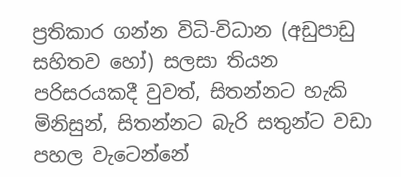ප්‍රතිකාර ගන්න විධි-විධාන (අඩුපාඩු සහිතව හෝ) සලසා තියන පරිසරයකදී වුවත්, සිතන්නට හැකි මිනිසුන්, සිතන්නට බැරි සතුන්ට වඩා පහල වැටෙන්නේ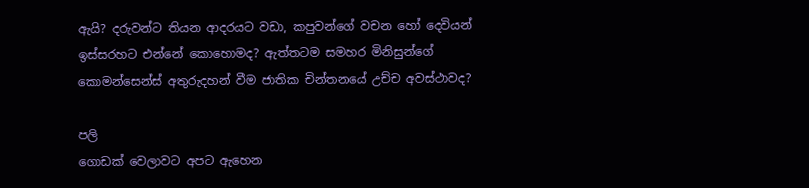ඇයි? දරුවන්ට තියන ආදරයට වඩා, කපුවන්ගේ වචන හෝ දෙවියන් ඉස්සරහට එන්නේ කොහොමද? ඇත්තටම සමහර මිනිසුන්ගේ කොමන්සෙන්ස් අතුරුදහන් වීම ජාතික චින්තනයේ උච්ච අවස්ථාවද?

පලි
ගොඩක් වෙලාවට අපට ඇහෙන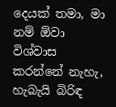දෙයක් තමා, මා නම් ඕවා විශ්වාස කරන්නේ නැහැ, හැබැයි බිරිඳ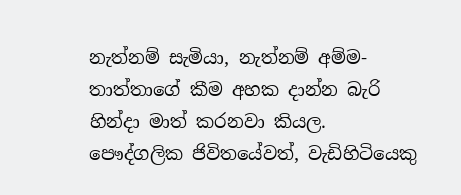නැත්නම් සැමියා, නැත්නම් අම්ම-තාත්තාගේ කීම අහක දාන්න බැරි හින්දා මාත් කරනවා කියල. පෞද්ගලික ජිවිතයේවත්, වැඩිහිටියෙකු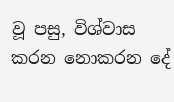වූ පසු, විශ්වාස කරන නොකරන දේ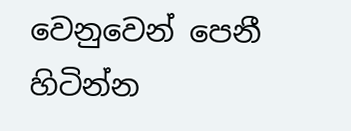වෙනුවෙන් පෙනී හිටින්න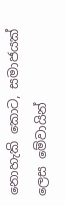නොහැකි කොට, සමාජයක් ලෙස මේවායින්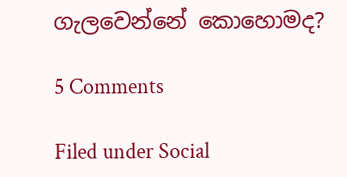ගැලවෙන්නේ කොහොමද?

5 Comments

Filed under Social